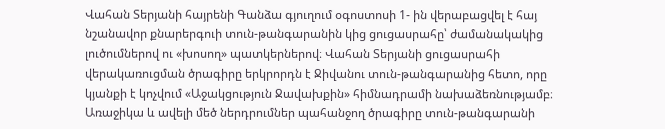Վահան Տերյանի հայրենի Գանձա գյուղում օգոստոսի 1- ին վերաբացվել է հայ նշանավոր քնարերգուի տուն-թանգարանին կից ցուցասրահը՝ ժամանակակից լուծումներով ու «խոսող» պատկերներով։ Վահան Տերյանի ցուցասրահի վերակառուցման ծրագիրը երկրորդն է Ջիվանու տուն-թանգարանից հետո, որը կյանքի է կոչվում «Աջակցություն Ջավախքին» հիմնադրամի նախաձեռնությամբ։ Առաջիկա և ավելի մեծ ներդրումներ պահանջող ծրագիրը տուն-թանգարանի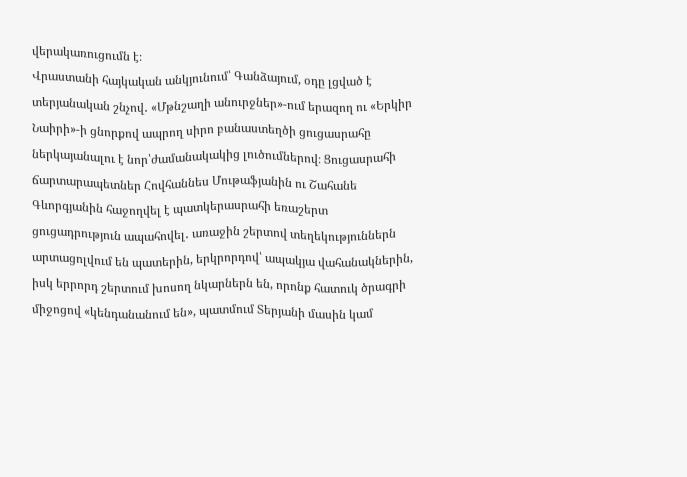վերակառուցումն է։
Վրաստանի հայկական անկյունում՝ Գանձայում, օդը լցված է տերյանական շնչով․ «Մթնշաղի անուրջներ»-ում երազող ու «Երկիր Նաիրի»-ի ցնորքով ապրող սիրո բանաստեղծի ցուցասրահը ներկայանալու է նոր՝ժամանակակից լուծումներով։ Ցուցասրահի ճարտարապետներ Հովհաննես Մութաֆյանին ու Շահանե Գևորգյանին հաջողվել է պատկերասրահի եռաշերտ ցուցադրություն ապահովել․ առաջին շերտով տեղեկություններն արտացոլվում են պատերին, երկրորդով՝ ապակյա վահանակներին, իսկ երրորդ շերտում խոսող նկարներն են, որոնք հատուկ ծրագրի միջոցով «կենդանանում են», պատմում Տերյանի մասին կամ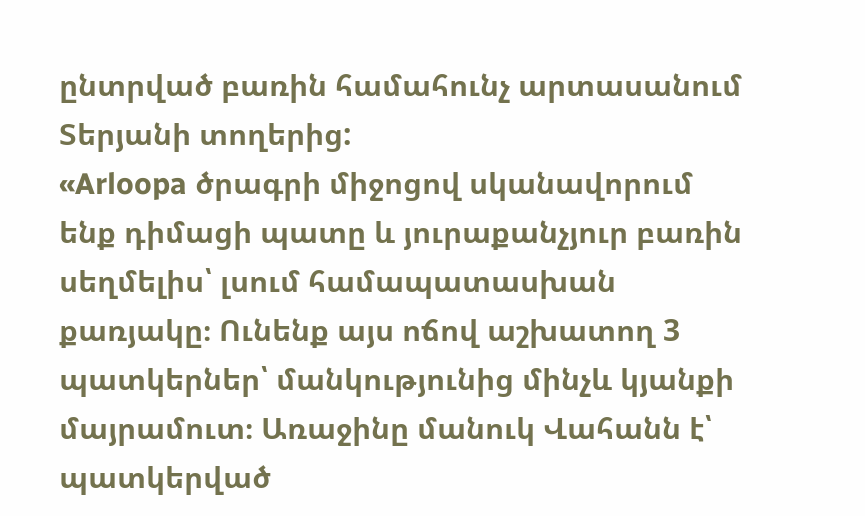ընտրված բառին համահունչ արտասանում Տերյանի տողերից:
«Arloopa ծրագրի միջոցով սկանավորում ենք դիմացի պատը և յուրաքանչյուր բառին սեղմելիս՝ լսում համապատասխան քառյակը։ Ունենք այս ոճով աշխատող 3 պատկերներ՝ մանկությունից մինչև կյանքի մայրամուտ։ Առաջինը մանուկ Վահանն է՝ պատկերված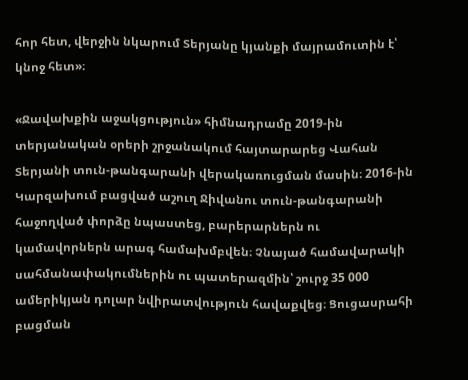հոր հետ, վերջին նկարում Տերյանը կյանքի մայրամուտին է՝ կնոջ հետ»։

«Ջավախքին աջակցություն» հիմնադրամը 2019-ին տերյանական օրերի շրջանակում հայտարարեց Վահան Տերյանի տուն-թանգարանի վերակառուցման մասին։ 2016-ին Կարզախում բացված աշուղ Ջիվանու տուն-թանգարանի հաջողված փորձը նպաստեց, բարերարներն ու կամավորներն արագ համախմբվեն։ Չնայած համավարակի սահմանափակումներին ու պատերազմին՝ շուրջ 35 000 ամերիկյան դոլար նվիրատվություն հավաքվեց։ Ցուցասրահի բացման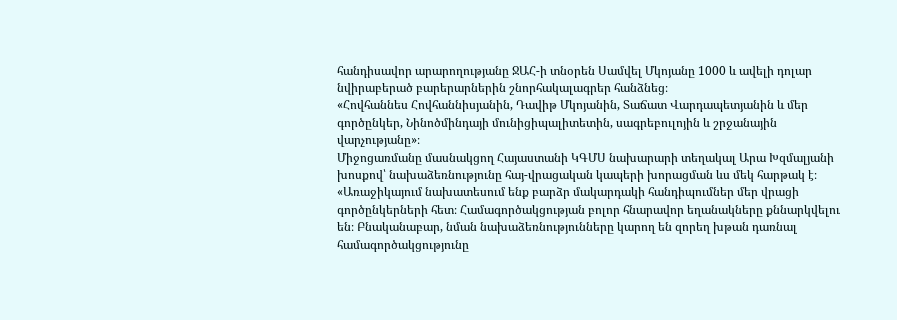հանդիսավոր արարողությանը ՋԱՀ-ի տնօրեն Սամվել Մկոյանը 1000 և ավելի դոլար նվիրաբերած բարերարներին շնորհակալագրեր հանձնեց։
«Հովհաննես Հովհաննիսյանին, Դավիթ Մկոյանին, Տաճատ Վարդապետյանին և մեր գործընկեր, Նինոծմինդայի մունիցիպալիտետին, սագրեբուլոյին և շրջանային վարչությանը»։
Միջոցառմանը մասնակցող Հայաստանի ԿԳՄՍ նախարարի տեղակալ Արա Խզմալյանի խոսքով՝ նախաձեռնությունը հայ-վրացական կապերի խորացման ևս մեկ հարթակ է։
«Առաջիկայում նախատեսում ենք բարձր մակարդակի հանդիպումներ մեր վրացի գործընկերների հետ։ Համագործակցության բոլոր հնարավոր եղանակները քննարկվելու են։ Բնականաբար, նման նախաձեռնությունները կարող են զորեղ խթան դառնալ համագործակցությունը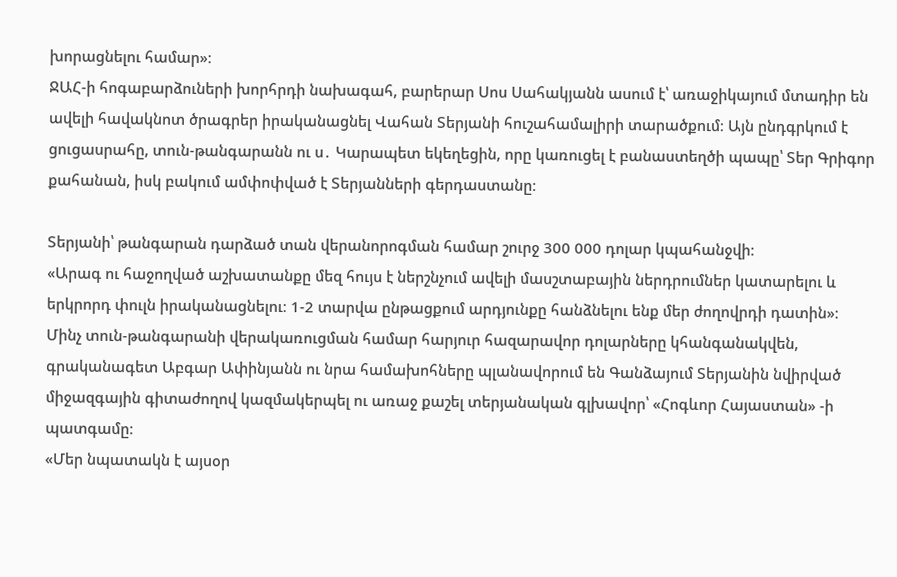խորացնելու համար»։
ՋԱՀ-ի հոգաբարձուների խորհրդի նախագահ, բարերար Սոս Սահակյանն ասում է՝ առաջիկայում մտադիր են ավելի հավակնոտ ծրագրեր իրականացնել Վահան Տերյանի հուշահամալիրի տարածքում։ Այն ընդգրկում է ցուցասրահը, տուն-թանգարանն ու ս․ Կարապետ եկեղեցին, որը կառուցել է բանաստեղծի պապը՝ Տեր Գրիգոր քահանան, իսկ բակում ամփոփված է Տերյանների գերդաստանը։

Տերյանի՝ թանգարան դարձած տան վերանորոգման համար շուրջ 300 000 դոլար կպահանջվի։
«Արագ ու հաջողված աշխատանքը մեզ հույս է ներշնչում ավելի մասշտաբային ներդրումներ կատարելու և երկրորդ փուլն իրականացնելու։ 1-2 տարվա ընթացքում արդյունքը հանձնելու ենք մեր ժողովրդի դատին»։
Մինչ տուն-թանգարանի վերակառուցման համար հարյուր հազարավոր դոլարները կհանգանակվեն, գրականագետ Աբգար Ափինյանն ու նրա համախոհները պլանավորում են Գանձայում Տերյանին նվիրված միջազգային գիտաժողով կազմակերպել ու առաջ քաշել տերյանական գլխավոր՝ «Հոգևոր Հայաստան» -ի պատգամը։
«Մեր նպատակն է այսօր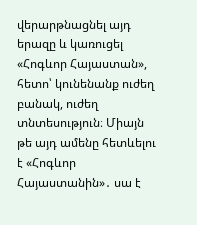վերարթնացնել այդ երազը և կառուցել «Հոգևոր Հայաստան», հետո՝ կունենանք ուժեղ բանակ, ուժեղ տնտեսություն։ Միայն թե այդ ամենը հետևելու է «Հոգևոր Հայաստանին»․ սա է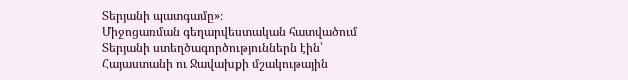Տերյանի պատգամը»։
Միջոցառման գեղարվեստական հատվածում Տերյանի ստեղծագործություններն էին՝ Հայաստանի ու Ջավախքի մշակութային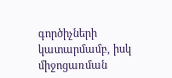գործիչների կատարմամբ, իսկ միջոցառման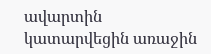ավարտին կատարվեցին առաջին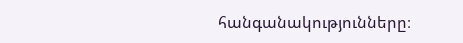հանգանակությունները։